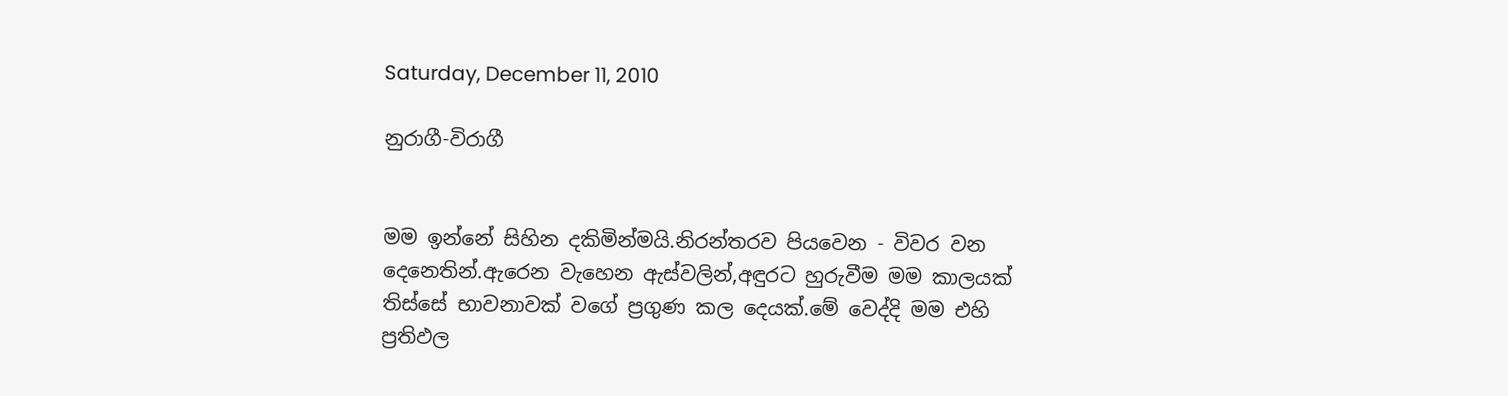Saturday, December 11, 2010

නුරාගී-විරාගී


මම ඉන්නේ සිහින දකිමින්මයි.නිරන්තරව පියවෙන - විවර වන දෙනෙතින්.ඇරෙන වැහෙන ඇස්වලින්,අඳුරට හුරුවීම මම කාලයක් තිස්සේ භාවනාවක් වගේ ප්‍රගුණ කල දෙයක්.මේ වෙද්දි මම එහි ප්‍රතිඵල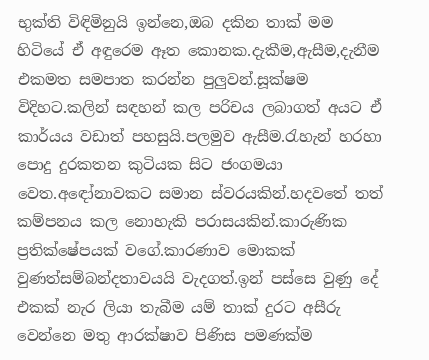භුක්ති විඳිමිනුයි ඉන්නෙ,ඔබ දකින තාක් මම හිටියේ ඒ අඳුරෙම ඈත කොනක.දැකීම,ඇසීම,දැනීම එකමත සමපාත කරන්න පුලුවන්.සූක්ෂම විදිහට.කලින් සඳහන් කල පරිචය ලබාගත් අයට ඒ කාර්යය වඩාත් පහසුයි.පලමුව ඇසීම.රැහැන් හරහා පොදු දුරකතන කුටියක සිට ජංගමයා වෙත.අඳෝනාවකට සමාන ස්වරයකින්.හදවතේ තත් කම්පනය කල නොහැකි පරාසයකින්.කාරුණික ප්‍රතික්ෂේපයක් වගේ.කාරණාව මොකක් වුණත්සම්බන්දතාවයයි වැදගත්.ඉන් පස්සෙ වුණු දේ එකක් නැර ලියා තැබීම යම් තාක් දුරට අසීරු වෙන්නෙ මතු ආරක්ෂාව පිණිස පමණක්ම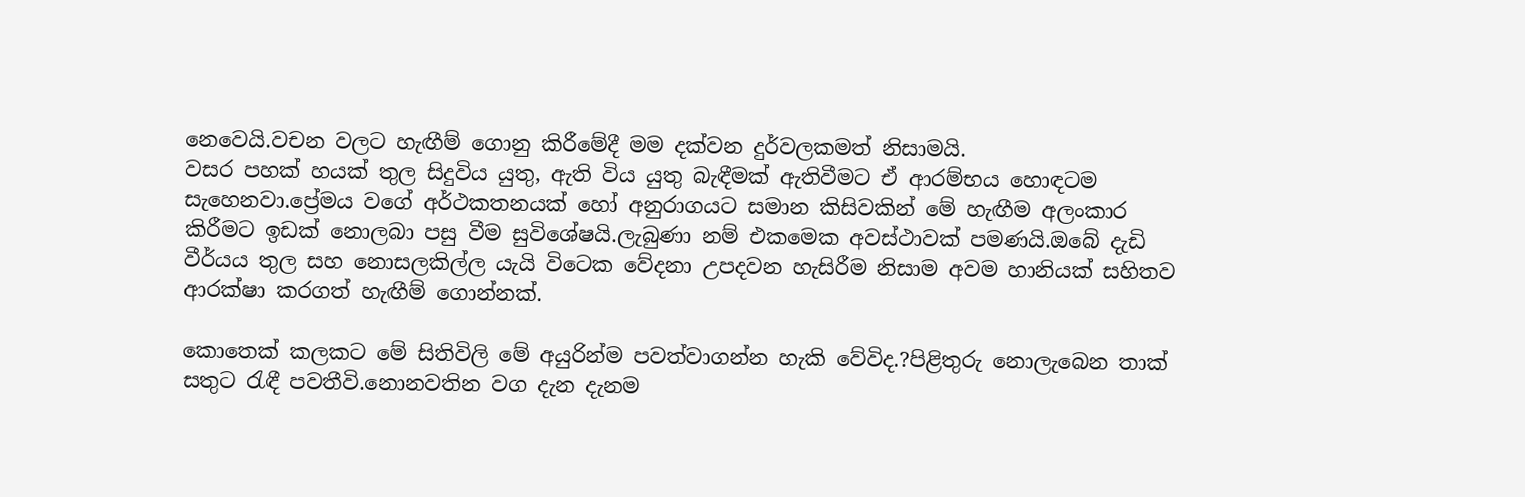නෙවෙයි.වචන වලට හැඟීම් ගොනු කිරීමේදී මම දක්වන දුර්වලකමත් නිසාමයි.
වසර පහක් හයක් තුල සිදුවිය යුතු, ඇති විය යුතු බැඳීමක් ඇතිවීමට ඒ ආරම්භය හොඳටම සැහෙනවා.ප්‍රේමය වගේ අර්ථකතනයක් හෝ අනුරාගයට සමාන කිසිවකින් මේ හැඟීම අලංකාර කිරීමට ඉඩක් නොලබා පසු වීම සුවිශේෂයි.ලැබුණා නම් එකමෙක අවස්ථාවක් පමණයි.ඔබේ දැඩි වීර්යය තුල සහ නොසලකිල්ල යැයි විටෙක වේදනා උපදවන හැසිරීම නිසාම අවම හානියක් සහිතව ආරක්ෂා කරගත් හැඟීම් ගොන්නක්.

කොතෙක් කලකට මේ සිතිවිලි මේ අයුරින්ම පවත්වාගන්න හැකි වේවිද.?පිළිතුරු නොලැබෙන තාක් සතුට රැඳී පවතීවි.නොනවතින වග දැන දැනම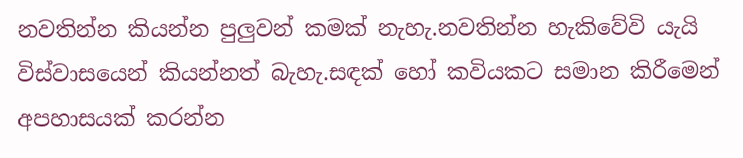නවතින්න කියන්න පුලුවන් කමක් නැහැ.නවතින්න හැකිවේවි යැයි විස්වාසයෙන් කියන්නත් බැහැ.සඳක් හෝ කවියකට සමාන කිරීමෙන් අපහාසයක් කරන්න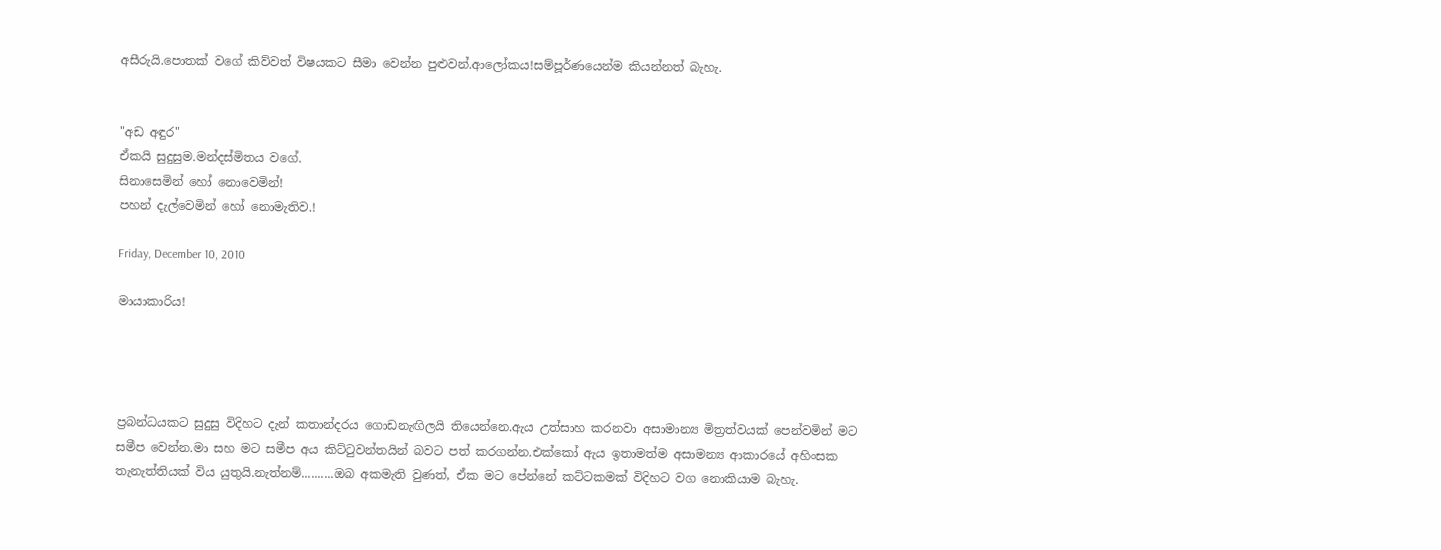අසීරුයි.පොතක් වගේ කිව්වත් විෂයකට සීමා වෙන්න පුළුවන්.ආලෝකය!සම්පූර්ණයෙන්ම කියන්නත් බැහැ.


"අඩ අඳුර"
ඒකයි සුදුසුම.මන්දස්මිතය වගේ.
සිනාසෙමින් හෝ නොවෙමින්!
පහන් දැල්වෙමින් හෝ නොමැතිව.!

Friday, December 10, 2010

මායාකාරිය!




ප්‍රබන්ධයකට සුදුසු විදිහට දැන් කතාන්දරය ගොඩනැඟිලයි තියෙන්නෙ.ඇය උත්සාහ කරනවා අසාමාන්‍ය මිත්‍රත්වයක් පෙන්වමින් මට සමීප වෙන්න.මා සහ මට සමීප අය කිට්ටුවන්තයින් බවට පත් කරගන්න.එක්කෝ ඇය ඉතාමත්ම අසාමන්‍ය ආකාරයේ අහිංසක තැනැත්තියක් විය යුතුයි.නැත්නම්..........ඔබ අකමැති වුණත්, ඒක මට පේන්නේ කට්ටකමක් විදිහට වග නොකියාම බැහැ.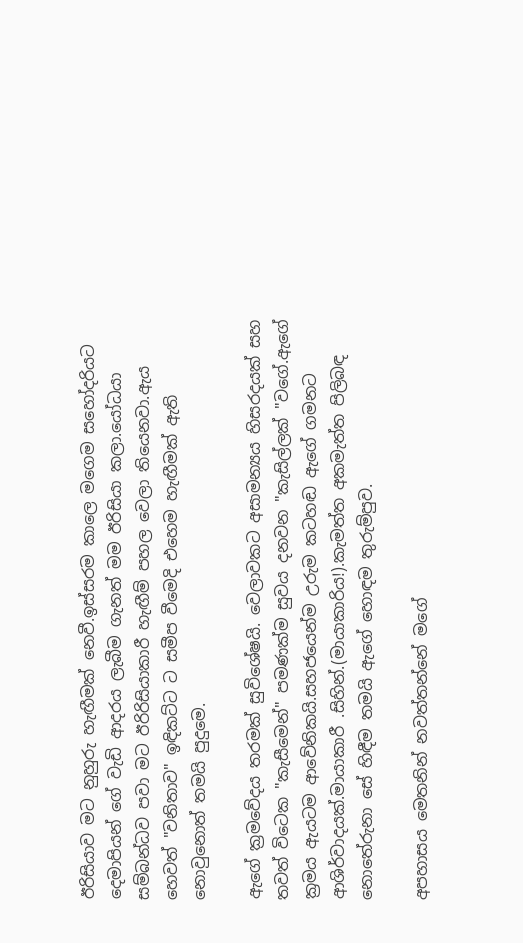ඊරිසියාව මට නුහුරු හැඟීමක් නෙවී.ඉස්සරම කාලෙ මගෙම සහෝදරියට දෙමාපියන් ගේ වැඩි ආදරය ලැබීම ගැනත් මම ඊරිසියා කලා.යෝධයා සම්බන්ධව පවා මට ඊරිරිසියාකාරී හැඟීම් පහල වෙලා තියෙනවා.ඇය හෙවත් "වනිතාව" ඉඳිකට්ට ට සමීප වීමෙදි එහෙම හැඟීමක් ඇති නොවුනොත් තමයි පුදුමෙ.

ඇගේ ක්‍රමවේදය තරමක් සුවිශේෂයි. වෙලාවකට අසාමන්‍යය හිසරදයක් සහ තවත් විටෙක "කැසීමෙන්" පමණක්ම සුවය දනවන "කැසිල්ලක් "වගේ.ඇගේ ක්‍රමය ඇයටම ආවේනිකයි.සහජයෙන්ම උරුම කටහඬ ඇගේ ගමනට ආශිර්වාදයක්.මායාකාරී .සිහින්.(මායාකාරිය!).කැමත්ත අකමැත්ත පිලිබඳ නොතේරුනා සේ හිඳීම තමයි ඇගේ හොඳම තුරුම්පුව.

අපහාසය මෙතනින් නවත්තන්නේ මගේ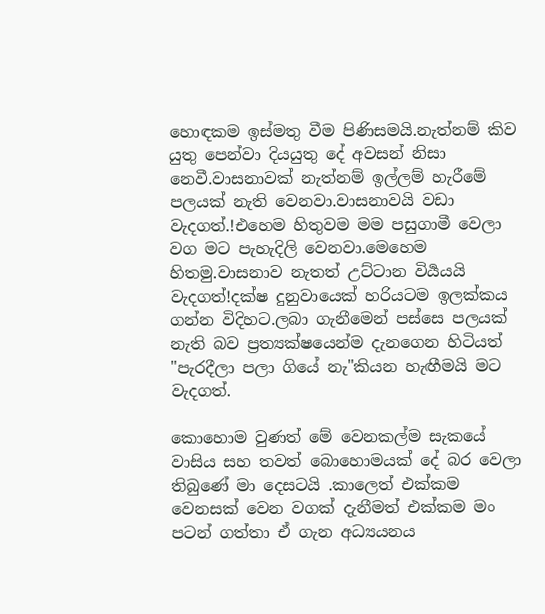හොඳකම ඉස්මතු වීම පිණිසමයි.නැත්නම් කිව යුතු පෙන්වා දියයුතු දේ අවසන් නිසා නෙවී.වාසනාවක් නැත්නම් ඉල්ලම් හැරීමේ පලයක් නැති වෙනවා.වාසනාවයි වඩා වැදගත්.!එහෙම හිතුවම මම පසුගාමී වෙලා වග මට පැහැදිලි වෙනවා.මෙහෙම හිතමු.වාසනාව නැතත් උට්ටාන විර්‍යයයි වැදගත්!දක්ෂ දුනුවායෙක් හරියටම ඉලක්කය ගන්න විදිහට.ලබා ගැනීමෙන් පස්සෙ පලයක් නැති බව ප්‍රත්‍යක්ෂයෙන්ම දැනගෙන හිටියත් "පැරදීලා පලා ගියේ නැ"කියන හැඟීමයි මට වැදගත්.

කොහොම වුණත් මේ වෙනකල්ම සැකයේ වාසිය සහ තවත් බොහොමයක් දේ බර වෙලා තිබුණේ මා දෙසටයි .කාලෙත් එක්කම වෙනසක් වෙන වගක් දැනීමත් එක්කම මං පටන් ගත්තා ඒ ගැන අධ්‍යයනය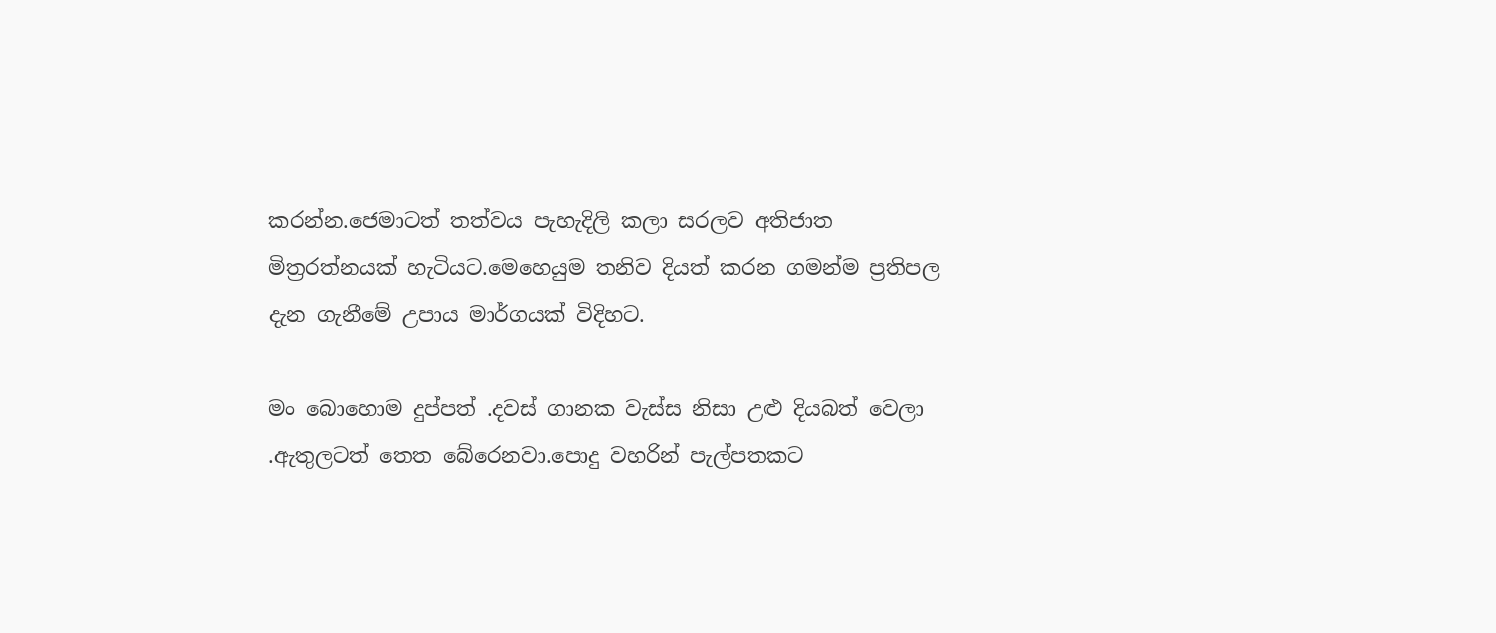කරන්න.ජෙමාටත් තත්වය පැහැදිලි කලා සරලව අතිජාත මිත්‍රරත්නයක් හැටියට.මෙහෙයුම තනිව දියත් කරන ගමන්ම ප්‍රතිපල දැන ගැනීමේ උපාය මාර්ගයක් විදිහට.

මං බොහොම දුප්පත් .දවස් ගානක වැස්ස නිසා උළු දියබත් වෙලා .ඇතුලටත් තෙත බේරෙනවා.පොදු වහරින් පැල්පතකට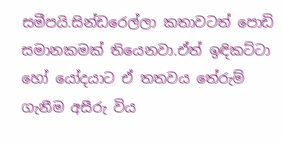සමීපයි.සින්ඩරෙල්ලා කතාවටත් පොඩි සමානකමක් තියෙනවා.ඒත් ඉඳිකට්ටා හෝ යෝදයාට ඒ තතවය තේරුම් ගැනීම අසීරු විය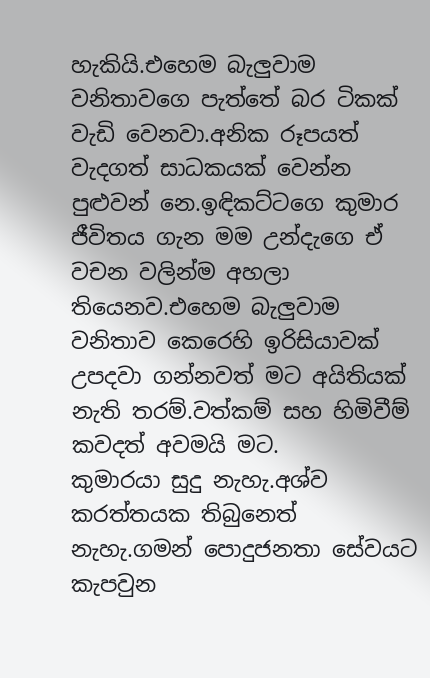හැකියි.එහෙම බැලුවාම වනිතාවගෙ පැත්තේ බර ටිකක් වැඩි වෙනවා.අනික රූපයත් වැදගත් සාධකයක් වෙන්න පුළුවන් නෙ.ඉඳිකට්ටගෙ කුමාර ජීවිතය ගැන මම උන්දැගෙ ඒ වචන වලින්ම අහලා තියෙනව.එහෙම බැලුවාම වනිතාව කෙරෙහි ඉරිසියාවක් උපදවා ගන්නවත් මට අයිතියක් නැති තරම්.වත්කම් සහ හිමිවීම් කවදත් අවමයි මට.
කුමාරයා සුදු නැහැ.අශ්ව කරත්තයක තිබුනෙත් නැහැ.ගමන් පොදුජනතා සේවයට කැපවුන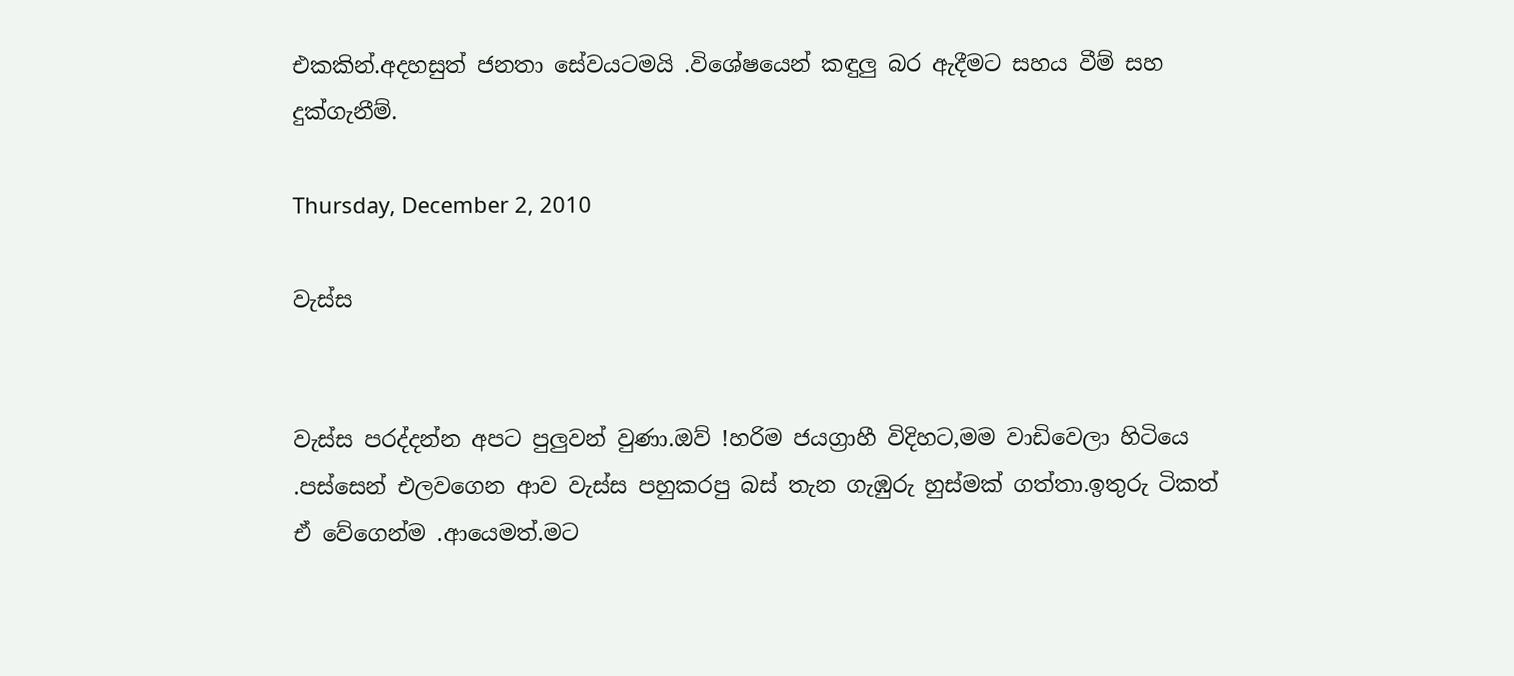එකකින්.අදහසුත් ජනතා සේවයටමයි .විශේෂයෙන් කඳුලු බර ඇදීමට සහය වීම් සහ දුක්ගැනීම්.

Thursday, December 2, 2010

වැස්ස


වැස්ස පරද්දන්න අපට පුලුවන් වුණා.ඔව් !හරිම ජයග්‍රාහී විදිහට,මම වාඩිවෙලා හිටියෙ .පස්සෙන් එලවගෙන ආව වැස්ස පහුකරපු බස් තැන ගැඹුරු හුස්මක් ගත්තා.ඉතුරු ටිකත් ඒ වේගෙන්ම .ආයෙමත්.මට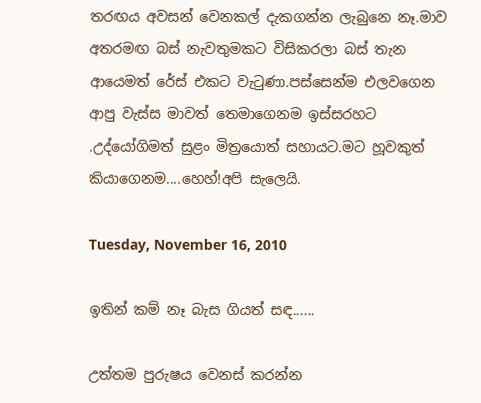තරඟය අවසන් වෙනකල් දැකගන්න ලැබුනෙ නෑ.මාව අතරමඟ බස් නැවතුමකට විසිකරලා බස් තැන ආයෙමත් රේස් එකට වැටුණා.පස්සෙන්ම එලවගෙන ආපු වැස්ස මාවත් තෙමාගෙනම ඉස්සරහට .උද්යෝගිමත් සුළං මිත්‍රයොත් සහායට.මට හූවකුත් කියාගෙනම....හෙහ්!අපි සැලෙයි.

Tuesday, November 16, 2010

ඉතින් කම් නෑ බැස ගියත් සඳ......

උත්තම පුරුෂය වෙනස් කරන්න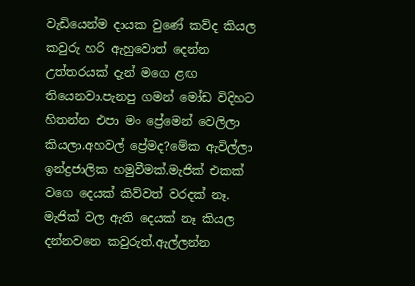වැඩියෙන්ම දායක වුණේ කව්ද කියල කවුරු හරි ඇහුවොත් දෙන්න උත්තරයක් දැන් මගෙ ළඟ තියෙනවා.පැනපු ගමන් මෝඩ විදිහට හිතන්න එපා මං ප්‍රේමෙන් වෙලිලා කියලා.අහවල් ප්‍රේමද?මේක ඇවිල්ලා ඉන්ද්‍රජාලික හමුවීමක්.මැජික් එකක් වගෙ දෙයක් කිව්වත් වරදක් නෑ.
මැජික් වල ඇති දෙයක් නෑ කියල දන්නවනෙ කවුරුත්.ඇල්ලන්න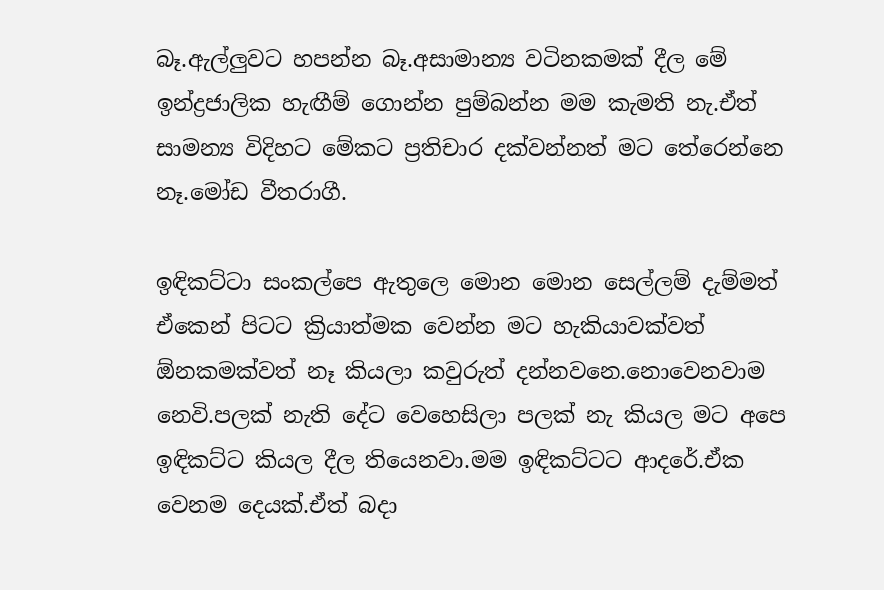බෑ.ඇල්ලුවට හපන්න බෑ.අසාමාන්‍ය වටිනකමක් දීල මේ ඉන්ද්‍රජාලික හැඟීම් ගොන්න පුම්බන්න මම කැමති නැ.ඒත් සාමන්‍ය විදිහට මේකට ප්‍රතිචාර දක්වන්නත් මට තේරෙන්නෙ නෑ.මෝඩ වීතරාගී.

ඉඳිකට්ටා සංකල්පෙ ඇතුලෙ මොන මොන සෙල්ලම් දැම්මත් ඒකෙන් පිටට ක්‍රියාත්මක වෙන්න මට හැකියාවක්වත් ඕනකමක්වත් නෑ කියලා කවුරුත් දන්නවනෙ.නොවෙනවාම නෙවි.පලක් නැති දේට වෙහෙසිලා පලක් නැ කියල මට අපෙ ඉඳිකට්ට කියල දීල තියෙනවා.මම ඉඳිකට්ටට ආදරේ.ඒක වෙනම දෙයක්.ඒත් බදා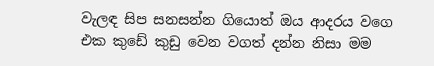වැලඳ සිප සනසන්න ගියොත් ඔය ආදරය වගෙ එක කුඩේ කුඩු වෙන වගත් දන්න නිසා මම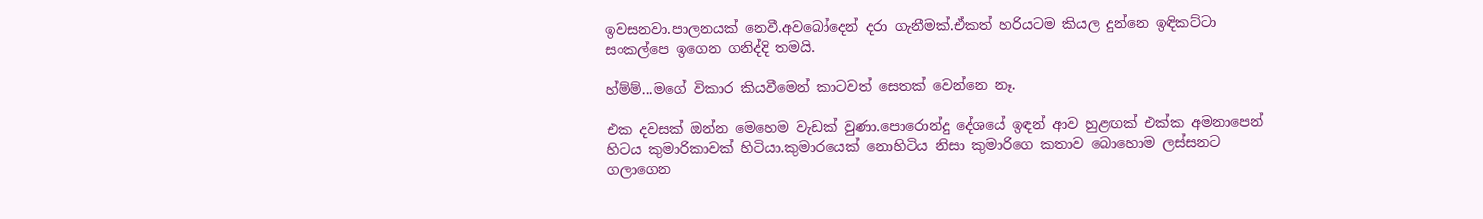ඉවසනවා.පාලනයක් නෙවී.අවබෝදෙන් දරා ගැනීමක්.ඒකත් හරියටම කියල දුන්නෙ ඉඳිකට්ටා සංකල්පෙ ඉගෙන ගනිද්දි තමයි.

හ්ම්ම්...මගේ විකාර කියවීමෙන් කාටවත් සෙතක් වෙන්නෙ නෑ.

එක දවසක් ඔන්න මෙහෙම වැඩක් වුණා.පොරොන්දු දේශයේ ඉඳන් ආව හුළඟක් එක්ක අමනාපෙන් හිටය කුමාරිකාවක් හිටියා.කුමාරයෙක් නොහිටිය නිසා කුමාරිගෙ කතාව බොහොම ලස්සනට ගලාගෙන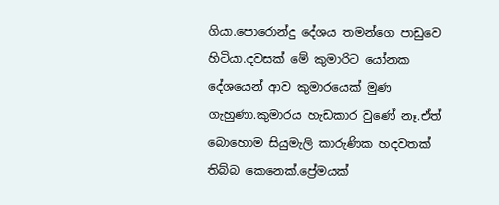ගියා.පොරොන්දු දේශය තමන්ගෙ පාඩුවෙ හිටියා.දවසක් මේ කුමාරිට යෝනක දේශයෙන් ආව කුමාරයෙක් මුණ ගැහුණා.කුමාරය හැඩකාර වුණේ නෑ.ඒත් බොහොම සියුමැලි කාරුණික හදවතක් තිබ්බ කෙනෙක්.ප්‍රේමයක්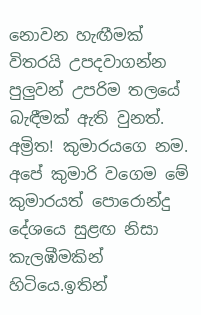නොවන හැඟීමක් විතරයි උපදවාගන්න පුලුවන් උපරිම තලයේ බැඳීමක් ඇති වුනත්. අම්‍රිත! කුමාරයගෙ නම. අපේ කුමාරි වගෙම මේ කුමාරයත් පොරොන්දු දේශයෙ සුළඟ නිසා කැලඹීමකින් හිටියෙ.ඉතින්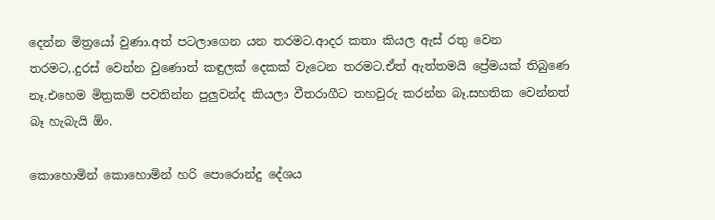දෙන්න මිත්‍රයෝ වුණා.අත් පටලාගෙන යන තරමට.ආදර කතා කියල ඇස් රතු වෙන තරමට,.දුරස් වෙන්න වුණොත් කඳුලක් දෙකක් වැටෙන තරමට.ඒත් ඇත්තමයි ප්‍රේමයක් තිබුණෙ නෑ.එහෙම මිත්‍රකම් පවතින්න පුලුවන්ද කියලා වීතරාගීට තහවුරු කරන්න බෑ.සහතික වෙන්නත් බෑ හැබැයි ඕං.

කොහොමින් කොහොමින් හරි පොරොන්දු දේශය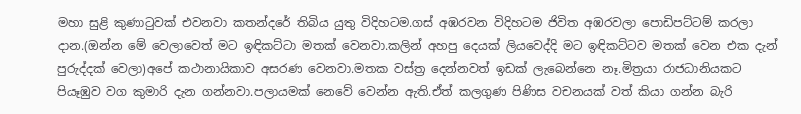මහා සුළි කුණාටුවක් එවනවා කතන්දරේ තිබිය යුතු විදිහටම.ගස් අඹරවන විදිහටම ජිවිත අඹරවලා පොඩිපට්ටම් කරලා දාන.(ඔන්න මේ වෙලාවෙත් මට ඉඳිකට්ටා මතක් වෙනවා.කලින් අහපු දෙයක් ලියවෙද්දි මට ඉඳිකට්ටව මතක් වෙන එක දැන් පුරුද්දක් වෙලා)අපේ කථානායිකාව අසරණ වෙනවා.මතක වස්ත්‍ර දෙන්නවත් ඉඩක් ලැබෙන්නෙ නෑ.මිත්‍රයා රාජධානියකට පියෑඹුව වග කුමාරි දැන ගන්නවා.පලායමක් නෙවේ වෙන්න ඇති.ඒත් කලගුණ පිණිස වචනයක් වත් කියා ගන්න බැරි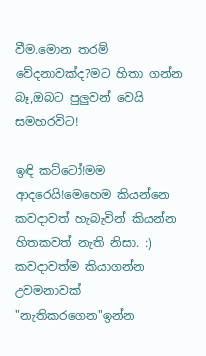වීම.මොන තරම් වේදනාවක්ද?මට හිතා ගන්න බෑ,ඔබට පුලුවන් වෙයි සමහරවිට!

ඉඳි කට්ටෝ!මම ආදරෙයි!මෙහෙම කියන්නෙ කවදාවත් හැබැවින් කියන්න හිතකවත් නැති නිසා. :) කවදාවත්ම කියාගන්න උවමනාවක් "නැතිකරගෙන"ඉන්න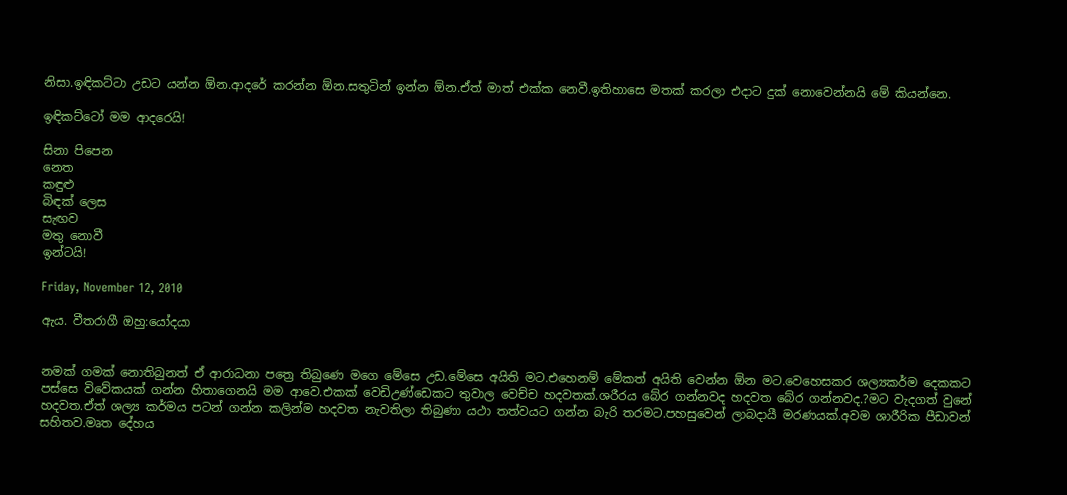නිසා.ඉඳිකට්ටා උඩට යන්න ඕන.ආදරේ කරන්න ඕන.සතුටින් ඉන්න ඕන.ඒත් මාත් එක්ක නෙවී.ඉතිහාසෙ මතක් කරලා එදාට දුක් නොවෙන්නයි මේ කියන්නෙ.

ඉඳිකට්ටෝ මම ආදරෙයි!

සිනා පිපෙන
නෙත
කඳුළු
බිඳක් ලෙස
සැඟව
මතු නොවී
ඉන්ටයි!

Friday, November 12, 2010

ඇය. වීතරාගී ඔහු:යෝදයා


නමක් ගමක් නොතිබුනත් ඒ ආරාධනා පත්‍රෙ තිබුණෙ මගෙ මේසෙ උඩ.මේසෙ අයිති මට.එහෙනම් මේකත් අයිති වෙන්න ඕන මට.වෙහෙසකර ශල්‍යකර්ම දෙකකට පස්සෙ විවේකයක් ගන්න හිතාගෙනයි මම ආවෙ.එකක් වෙඩිඋණ්ඩෙකට තුවාල වෙච්ච හදවතක්.ශරීරය බේර ගන්නවද හදවත බේර ගන්නවද.?මට වැදගත් වුනේ හදවත.ඒත් ශල්‍ය කර්මය පටන් ගන්න කලින්ම හදවත නැවතිලා තිබුණා යථා තත්වයට ගන්න බැරි තරමට.පහසුවෙන් ලාබදායී මරණයක්.අවම ශාරීරික පීඩාවන් සහිතව.මෘත දේහය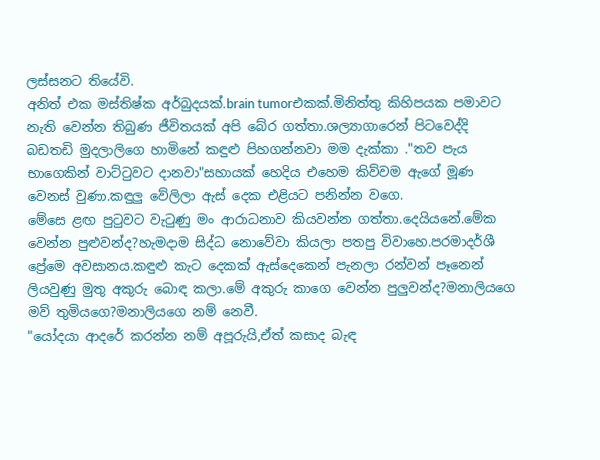ලස්සනට තියේවි.
අනිත් එක මස්තිෂ්ක අර්බුදයක්.brain tumorඑකක්.මිනිත්තු කිහිපයක පමාවට නැති වෙන්න තිබුණ ජීවිතයක් අපි බේර ගත්තා.ශල්‍යාගාරෙන් පිටවෙද්දි බඩතඩි මුදලාලිගෙ හාමිනේ කඳුළු පිහගන්නවා මම දැක්කා ."තව පැය භාගෙකින් වාට්ටුවට දානවා"සහායක් හෙදිය එහෙම කිව්වම ඇගේ මූණ වෙනස් වුණා.කඳුලු වේලිලා ඇස් දෙක එළියට පනින්න වගෙ.
මේසෙ ළඟ පුටුවට වැටුණු මං ආරාධනාව කියවන්න ගත්තා.දෙයියනේ.මේක වෙන්න පුළුවන්ද?හැමදාම සිද්ධ නොවේවා කියලා පතපු විවාහෙ.පරමාදර්ශී ප්‍රේමෙ අවසානය.කඳුළු කැට දෙකක් ඇස්දෙකෙන් පැනලා රන්වන් පෑනෙන් ලියවුණු මුතු අකුරු බොඳ කලා.මේ අකුරු කාගෙ වෙන්න පුලුවන්ද?මනාලියගෙ මව් තුමියගෙ?මනාලියගෙ නම් නෙවී.
"යෝදයා ආදරේ කරන්න නම් අපූරුයි,ඒත් කසාද බැඳ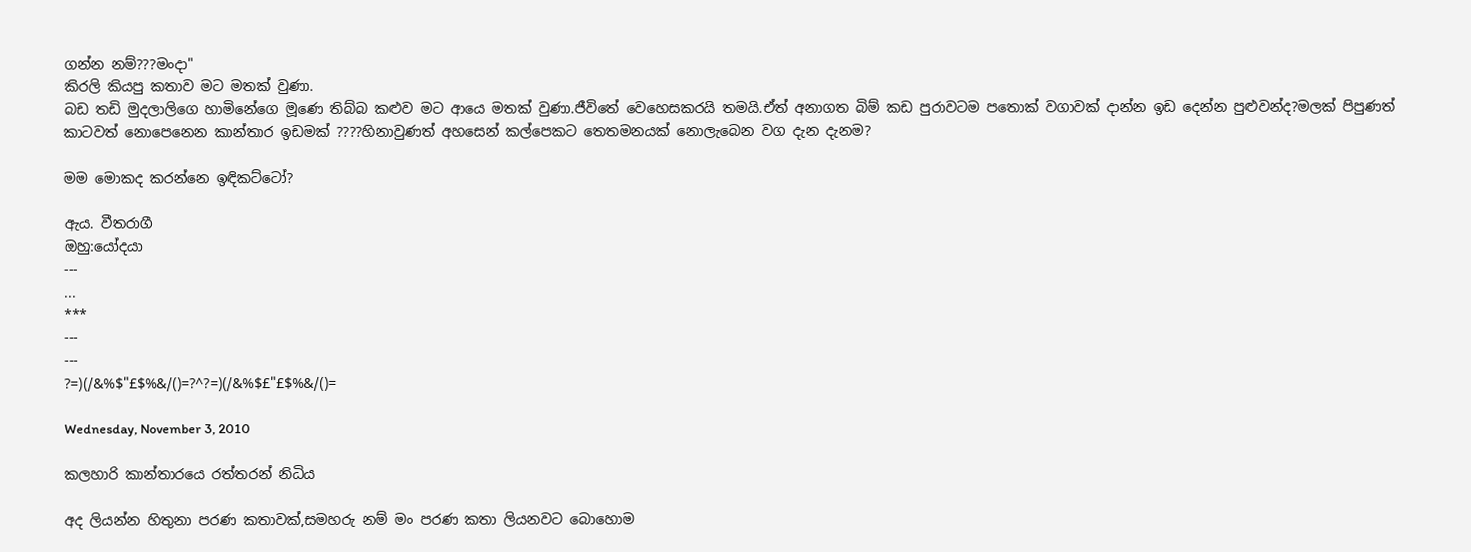ගන්න නම්???මංදා"
කිරලි කියපු කතාව මට මතක් වුණා.
බඩ තඩි මුදලාලිගෙ හාමිනේගෙ මූණෙ තිබ්බ කළුව මට ආයෙ මතක් වුණා.ජීවිතේ වෙහෙසකරයි තමයි.ඒත් අනාගත බිම් කඩ පුරාවටම පතොක් වගාවක් දාන්න ඉඩ දෙන්න පුළුවන්ද?මලක් පිපුණත් කාටවත් නොපෙනෙන කාන්තාර ඉඩමක් ????හිනාවුණත් අහසෙන් කල්පෙකට තෙතමනයක් නොලැබෙන වග දැන දැනම?

මම මොකද කරන්නෙ ඉඳිකට්ටෝ?

ඇය. වීතරාගී
ඔහු:යෝදයා
---
...
***
---
---
?=)(/&%$"£$%&/()=?^?=)(/&%$£"£$%&/()=

Wednesday, November 3, 2010

කලහාරි කාන්තාරයෙ රත්තරන් නිධිය

අද ලියන්න හිතුනා පරණ කතාවක්,සමහරු නම් මං පරණ කතා ලියනවට බොහොම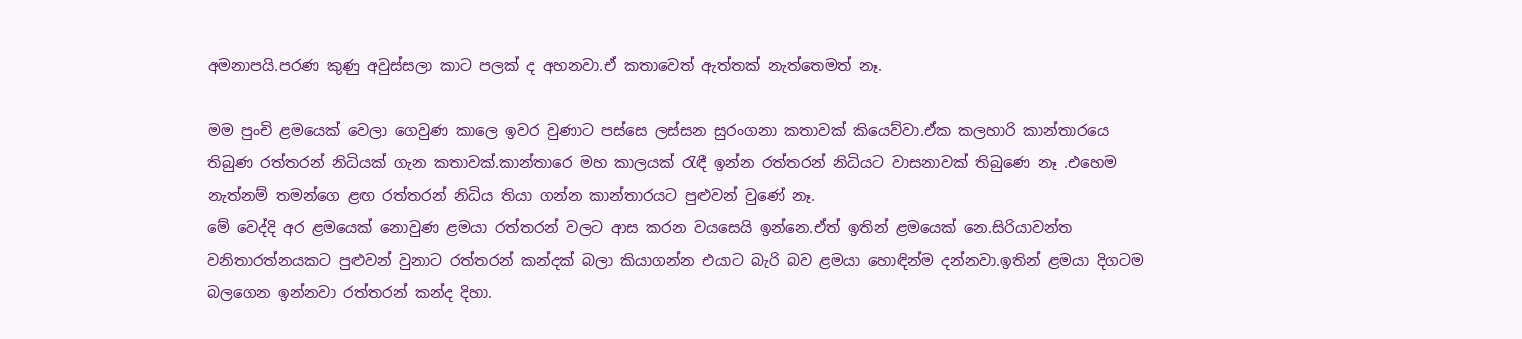අමනාපයි.පරණ කුණු අවුස්සලා කාට පලක් ද අහනවා.ඒ කතාවෙත් ඇත්තක් නැත්තෙමත් නෑ.

මම පුංචි ළමයෙක් වෙලා ගෙවුණ කාලෙ ඉවර වුණාට පස්සෙ ලස්සන සුරංගනා කතාවක් කියෙව්වා.ඒක කලහාරි කාන්තාරයෙ තිබුණ රත්තරන් නිධියක් ගැන කතාවක්.කාන්තාරෙ මහ කාලයක් රැඳී ඉන්න රත්තරන් නිධියට වාසනාවක් තිබුණෙ නෑ .එහෙම නැත්නම් තමන්ගෙ ළඟ රත්තරන් නිධිය තියා ගන්න කාන්තාරයට පුළුවන් වුණේ නෑ.
මේ වෙද්දි අර ළමයෙක් නොවුණ ළමයා රත්තරන් වලට ආස කරන වයසෙයි ඉන්නෙ.ඒත් ඉතින් ළමයෙක් නෙ.සිරියාවන්ත වනිතාරත්නයකට පුළුවන් වුනාට රත්තරන් කන්දක් බලා කියාගන්න එයාට බැරි බව ළමයා හොඳින්ම දන්නවා.ඉතින් ළමයා දිගටම බලගෙන ඉන්නවා රත්තරන් කන්ද දිහා.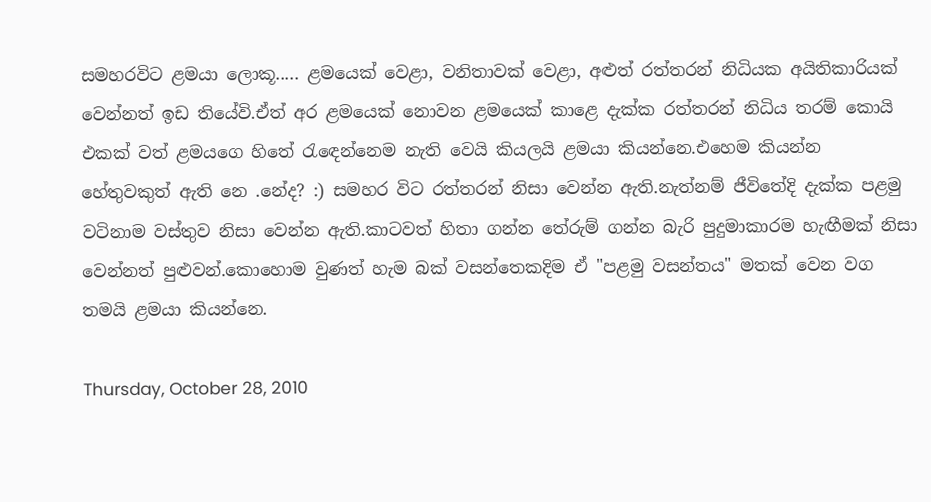සමහරවිට ළමයා ලොකූ..... ළමයෙක් වෙළා, වනිතාවක් වෙළා, අළුත් රත්තරන් නිධියක අයිතිකාරියක් වෙන්නත් ඉඩ තියේවි.ඒත් අර ළමයෙක් නොවන ළමයෙක් කාළෙ දැක්ක රත්තරන් නිධිය තරම් කොයි එකක් වත් ළමයගෙ හිතේ රැඳෙන්නෙම නැති වෙයි කියලයි ළමයා කියන්නෙ.එහෙම කියන්න හේතුවකුත් ඇති නෙ .නේද? :) සමහර විට රත්තරන් නිසා වෙන්න ඇති.නැත්නම් ජීවිතේදි දැක්ක පළමු වටිනාම වස්තුව නිසා වෙන්න ඇති.කාටවත් හිතා ගන්න තේරුම් ගන්න බැරි පුදුමාකාරම හැඟීමක් නිසා වෙන්නත් පුළුවන්.කොහොම වුණත් හැම බක් වසන්තෙකදිම ඒ "පළමු වසන්තය" මතක් වෙන වග තමයි ළමයා කියන්නෙ.

Thursday, October 28, 2010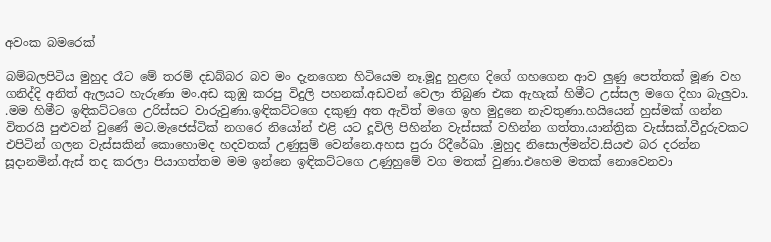අවංක බමරෙක්

බම්බලපිටිය මුහුද රෑට මේ තරම් දඩබ්බර බව මං දැනගෙන හිටියෙම නෑ.මූදු හුළඟ දිගේ ගහගෙන ආව ලුණු පෙත්තක් මූණ වහ ගනිද්දි අනිත් ඇලයට හැරුණා මං.අඩ කුඹු කරපු විදුලි පහනක්.අඩවන් වෙලා තිබුණ එක ඇහැක් හිමීට උස්සල මගෙ දිහා බැලුවා. .මම හිමීට ඉඳිකට්ටගෙ උරිස්සට වාරුවුණා.ඉඳිකට්ටගෙ දකුණු අත ඇවිත් මගෙ ඉහ මුදුනෙ නැවතුණා.හයියෙන් හුස්මක් ගන්න විතරයි පුළුවන් වුණේ මට.මැජෙස්ටික් නගරෙ නියෝන් එළි යට දූවිලි පිහින්න වැස්සක් වහින්න ගත්තා.යාන්ත්‍රික වැස්සක්.වීදුරුවකට එපිටින් ගලන වැස්සකින් කොහොමද හදවතක් උණුසුම් වෙන්නෙ.අහස පුරා රිදීරේඛා .මුහුද නිසොල්මන්ව.සියළු බර දරන්න සූදානමින්.ඇස් තද කරලා පියාගත්තම මම ඉන්නෙ ඉඳිකට්ටගෙ උණුහුමේ වග මතක් වුණා.එහෙම මතක් නොවෙනවා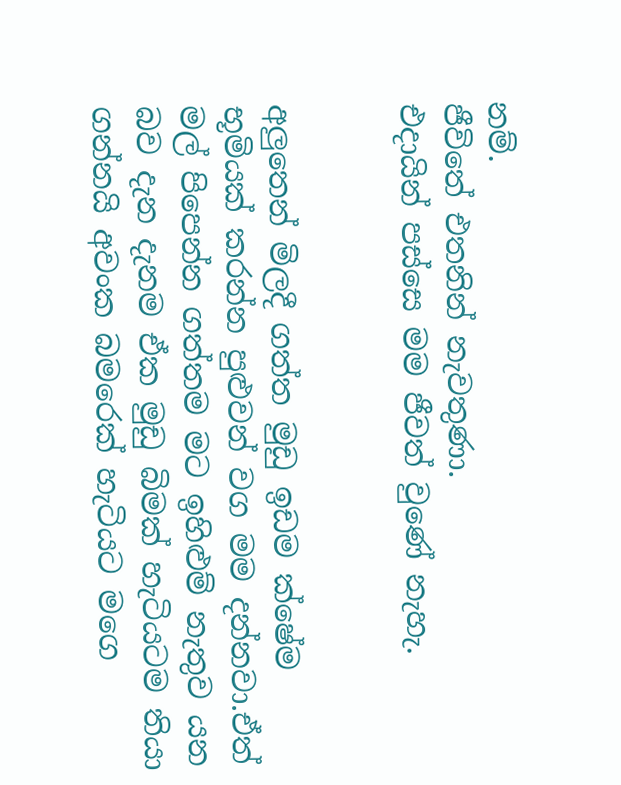නම්.
ජීවිතේ එතනින් නැවතුණා.
එදායින් පස්සෙ මම ජීවත් වුණේ නැහැ.


අලුතෙන් මිලදී ගත්ත මුඩු ඉඩම ක්ෂේම භූමියක් කරන්න පුළුවන් වග මම දන්නවා.ඒත් මල් පිපෙන්න ගත්තම මට ඉහිළුම් නැතුව යන බව දැන දැනම ඒක මුඩු බිමක් හැටියටම තියා ගන්නයි අවංක බමරෙක් හැටියට මගෙ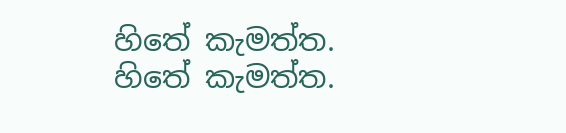හිතේ කැමත්ත.
හිතේ කැමත්ත.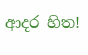ආදර හිත!